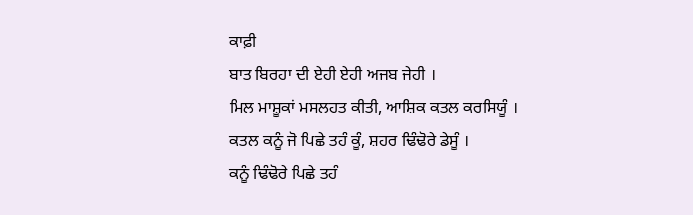ਕਾਫ਼ੀ
ਬਾਤ ਬਿਰਹਾ ਦੀ ਏਹੀ ਏਹੀ ਅਜਬ ਜੇਹੀ ।
ਮਿਲ ਮਾਸ਼ੂਕਾਂ ਮਸਲਹਤ ਕੀਤੀ, ਆਸ਼ਿਕ ਕਤਲ ਕਰਸਿਯੂੰ ।
ਕਤਲ ਕਨੂੰ ਜੋ ਪਿਛੇ ਤਹੰ ਕੂੰ, ਸ਼ਹਰ ਢਿੰਢੋਰੇ ਡੇਸੂੰ ।
ਕਨੂੰ ਢਿੰਢੋਰੇ ਪਿਛੇ ਤਹੰ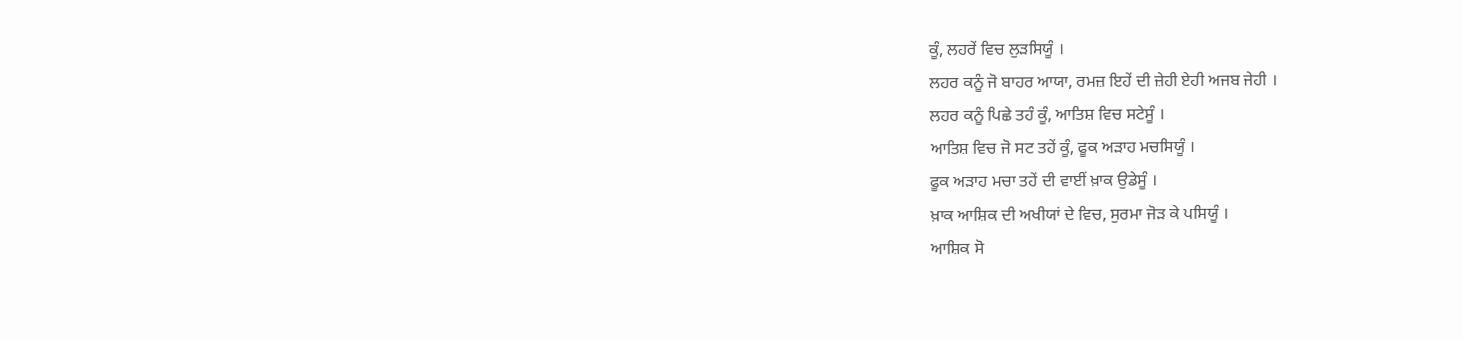ਕੂੰ, ਲਹਰੇਂ ਵਿਚ ਲੁੜਸਿਯੂੰ ।
ਲਹਰ ਕਨੂੰ ਜੋ ਬਾਹਰ ਆਯਾ, ਰਮਜ਼ ਇਹੇਂ ਦੀ ਜ਼ੇਹੀ ਏਹੀ ਅਜਬ ਜੇਹੀ ।
ਲਹਰ ਕਨੂੰ ਪਿਛੇ ਤਹੰ ਕੂੰ, ਆਤਿਸ਼ ਵਿਚ ਸਟੇਸੂੰ ।
ਆਤਿਸ਼ ਵਿਚ ਜੋ ਸਟ ਤਹੇਂ ਕੂੰ, ਫੂਕ ਅੜਾਹ ਮਚਸਿਯੂੰ ।
ਫੂਕ ਅੜਾਹ ਮਚਾ ਤਹੇਂ ਦੀ ਵਾਈਂ ਖ਼ਾਕ ਉਡੇਸੂੰ ।
ਖ਼ਾਕ ਆਸ਼ਿਕ ਦੀ ਅਖੀਯਾਂ ਦੇ ਵਿਚ, ਸੁਰਮਾ ਜੋੜ ਕੇ ਪਸਿਯੂੰ ।
ਆਸ਼ਿਕ ਸੋ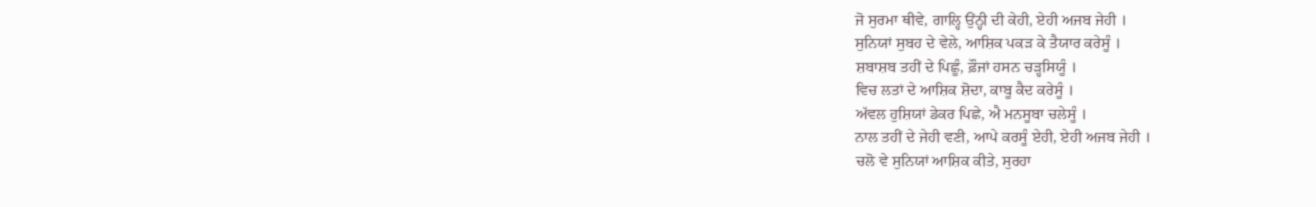ਜੋ ਸੁਰਮਾ ਥੀਵੇ, ਗਾਲ੍ਹਿ ਉਂਨ੍ਹੀ ਦੀ ਕੇਹੀ, ਏਹੀ ਅਜਬ ਜੇਹੀ ।
ਸੁਨਿਯਾਂ ਸੁਬਹ ਦੇ ਵੇਲੇ, ਆਸ਼ਿਕ ਪਕੜ ਕੇ ਤੈਯਾਰ ਕਰੇਸੂੰ ।
ਸ਼ਬਾਸ਼ਬ ਤਹੀਂ ਦੇ ਪਿਛੂੰ, ਫ਼ੌਜਾਂ ਹਸਨ ਚੜ੍ਹਸਿਯੂੰ ।
ਵਿਚ ਲਤਾਂ ਦੇ ਆਸ਼ਿਕ ਸ਼ੋਦਾ, ਕਾਬੂ ਕੈਦ ਕਰੇਸੂੰ ।
ਅੱਵਲ ਹੁਸ਼ਿਯਾਂ ਡੇਕਰ ਪਿਛੇ, ਐ ਮਨਸੂਬਾ ਚਲੇਸੂੰ ।
ਨਾਲ ਤਹੀਂ ਦੇ ਜੇਹੀ ਵਣੀ, ਆਪੇ ਕਰਸੂੰ ਏਹੀ, ਏਹੀ ਅਜਬ ਜੇਹੀ ।
ਚਲੋ ਵੇ ਸੁਨਿਯਾਂ ਆਸ਼ਿਕ ਕੀਤੇ, ਸੁਰਹਾ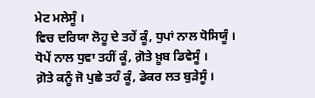ਮੇਟ ਮਲੇਸੂੰ ।
ਵਿਚ ਦਰਿਯਾ ਲੋਹੂ ਦੇ ਤਹੇਂ ਕੂੰ, ਧੁਪਾਂ ਨਾਲ ਧੋਸਿਯੂੰ ।
ਧੋਪੇਂ ਨਾਲ ਧੁਵਾ ਤਹੀਂ ਕੂੰ, ਗ਼ੋਤੇ ਖ਼ੂਬ ਡਿਵੇਸੂੰ ।
ਗ਼ੋਤੇ ਕਨੂੰ ਜੋ ਪੁਛੇ ਤਹੰ ਕੂੰ, ਡੇਕਰ ਲਤ ਬੁੜੇਸੂੰ ।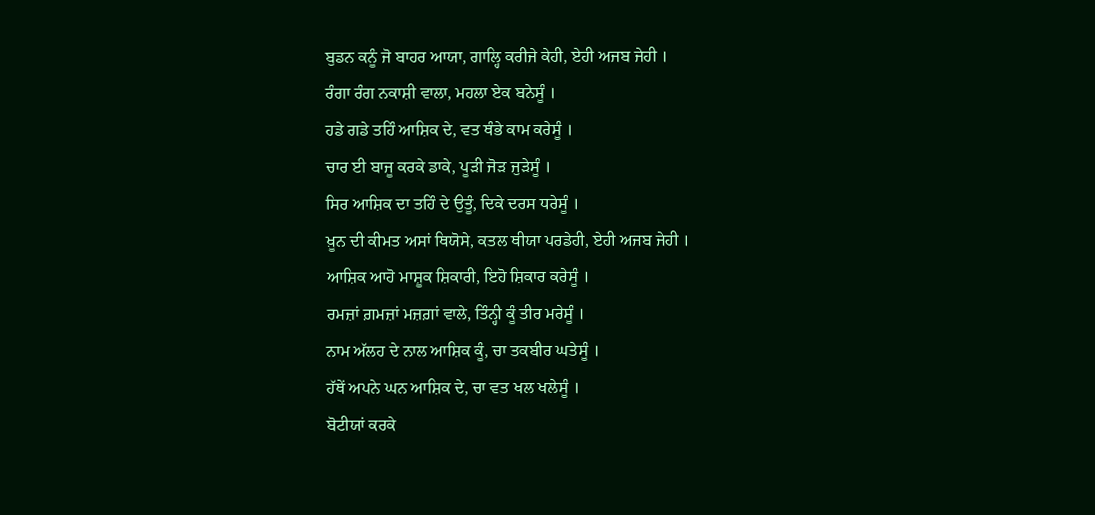ਬੁਡਨ ਕਨੂੰ ਜੋ ਬਾਹਰ ਆਯਾ, ਗਾਲ੍ਹਿ ਕਰੀਜੇ ਕੇਹੀ, ਏਹੀ ਅਜਬ ਜੇਹੀ ।
ਰੰਗਾ ਰੰਗ ਨਕਾਸ਼ੀ ਵਾਲਾ, ਮਹਲਾ ਏਕ ਬਨੇਸੂੰ ।
ਹਡੇ ਗਡੇ ਤਹਿੰ ਆਸ਼ਿਕ ਦੇ, ਵਤ ਥੰਭੇ ਕਾਮ ਕਰੇਸੂੰ ।
ਚਾਰ ਈ ਬਾਜੂ ਕਰਕੇ ਡਾਕੇ, ਪੂੜੀ ਜੋੜ ਜੁੜੇਸੂੰ ।
ਸਿਰ ਆਸ਼ਿਕ ਦਾ ਤਹਿੰ ਦੇ ਉਤੂੰ, ਦਿਕੇ ਦਰਸ ਧਰੇਸੂੰ ।
ਖ਼ੂਨ ਦੀ ਕੀਮਤ ਅਸਾਂ ਥਿਯੋਸੇ, ਕਤਲ ਥੀਯਾ ਪਰਡੇਹੀ, ਏਹੀ ਅਜਬ ਜੇਹੀ ।
ਆਸ਼ਿਕ ਆਹੋ ਮਾਸ਼ੂਕ ਸ਼ਿਕਾਰੀ, ਇਹੋ ਸ਼ਿਕਾਰ ਕਰੇਸੂੰ ।
ਰਮਜ਼ਾਂ ਗ਼ਮਜ਼ਾਂ ਮਜ਼ਗ਼ਾਂ ਵਾਲੇ, ਤਿੰਨ੍ਹੀ ਕੂੰ ਤੀਰ ਮਰੇਸੂੰ ।
ਨਾਮ ਅੱਲਹ ਦੇ ਨਾਲ ਆਸ਼ਿਕ ਕੂੰ, ਚਾ ਤਕਬੀਰ ਘਤੇਸੂੰ ।
ਹੱਥੇਂ ਅਪਨੇ ਘਨ ਆਸ਼ਿਕ ਦੇ, ਚਾ ਵਤ ਖਲ ਖਲੇਸੂੰ ।
ਬੋਟੀਯਾਂ ਕਰਕੇ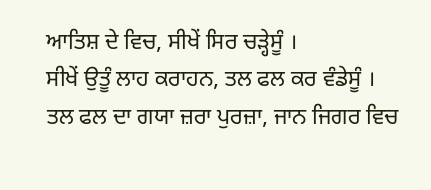ਆਤਿਸ਼ ਦੇ ਵਿਚ, ਸੀਖੇਂ ਸਿਰ ਚੜ੍ਹੇਸੂੰ ।
ਸੀਖੇਂ ਉਤੂੰ ਲਾਹ ਕਰਾਹਨ, ਤਲ ਫਲ ਕਰ ਵੰਡੇਸੂੰ ।
ਤਲ ਫਲ ਦਾ ਗਯਾ ਜ਼ਰਾ ਪੁਰਜ਼ਾ, ਜਾਨ ਜਿਗਰ ਵਿਚ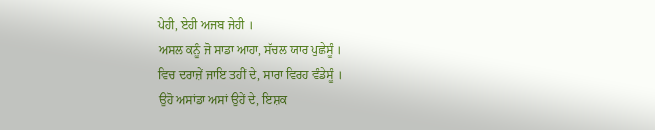ਪੇਹੀ, ਏਹੀ ਅਜਬ ਜੇਹੀ ।
ਅਸਲ ਕਨੂੰ ਜੋ ਸਾਡਾ ਆਹਾ, ਸੱਚਲ ਯਾਰ ਪੁਛੇਸੂੰ ।
ਵਿਚ ਦਰਾਜ਼ੇਂ ਜਾਇ ਤਹੀਂ ਦੇ, ਸਾਰਾ ਵਿਰਹ ਵੰਡੇਸੂੰ ।
ਉਹੋ ਅਸਾਂਡਾ ਅਸਾਂ ਉਹੇਂ ਦੇ, ਇਸ਼ਕ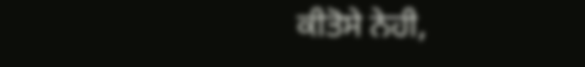ਕੀਤੋਸੇ ਨੇਹੀ,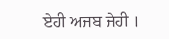ਏਹੀ ਅਜਬ ਜੇਹੀ ।